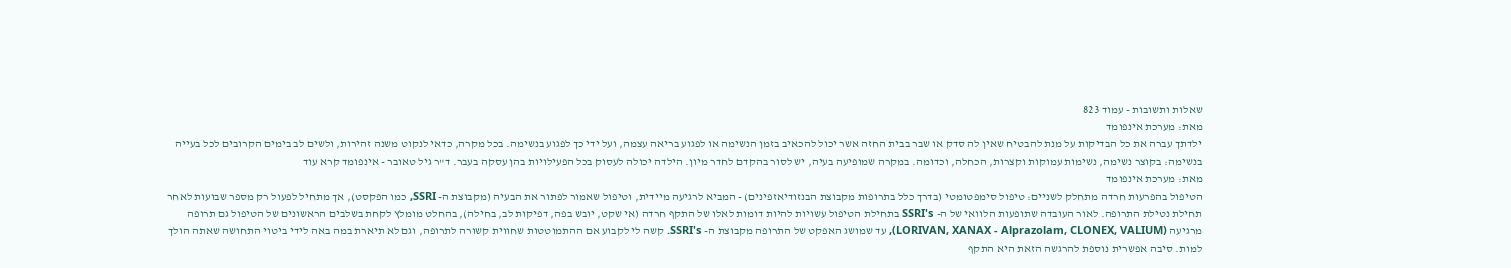שאלות ותשובות - עמוד 823
מאת: מערכת אינפומד
ילדתך עברה את כל הבדיקות על מנת להבטיח שאין לה סדק או שבר בבית החזה אשר יכול להכאיב בזמן הנשימה או לפגוע בריאה עצמה, ועל ידי כך לפגוע בנשימה. בכל מקרה, כדאי לנקוט משנה זהירות, ולשים לב בימים הקרובים לכל בעייה בנשימה: בקוצר נשימה, נשימות עמוקות וקצרות, הכחלה, וכדומה. במקרה שמופיעה בעיה, יש לסור בהקדם לחדר מיון. הילדה יכולה לעסוק בכל הפעילויות בהן עסקה בעבר. ד"ר גיל טאובר - אינפומד קרא עוד
מאת: מערכת אינפומד
הטיפול בהפרעות חרדה מתחלק לשניים: טיפול סימפטומטי (בדרך כלל בתרופות מקבוצת הבנזודיאזפינים) - המביא לרגיעה מיידית, וטיפול שאמור לפתור את הבעיה (מקבוצת ה- SSRI, כמו הפקסט), אך מתחיל לפעול רק מספר שבועות לאחר תחילת נטילת התרופה. לאור העובדה שתופעות הלוואי של ה- SSRI's בתחילת הטיפול עשויות להיות דומות לאלו של התקף חרדה (אי שקט, יובש בפה, דפיקות לב, בחילה), בהחלט מומלץ לקחת בשלבים הראשונים של הטיפול גם תרופה מרגיעה (LORIVAN, XANAX - Alprazolam, CLONEX, VALIUM), עד שמושג האפקט של התרופה מקבוצת ה- SSRI's. קשה לי לקבוע אם ההתמוטטות שחווית קשורה לתרופה, וגם לא תיארת במה באה לידי ביטוי התחושה שאתה הולך למות. סיבה אפשרית נוספת להרגשה הזאת היא התקף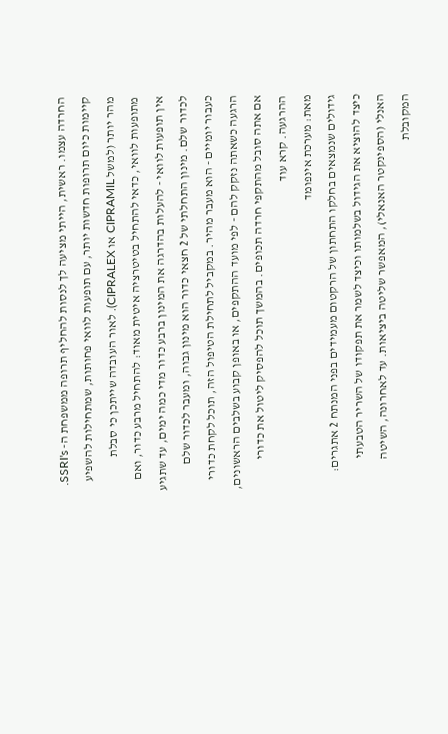החרדה עצמו. ראשית, הייתי מציעה לך לנסות להחליף תרופה ממשפחת ה- SSRI's. קיימות כיום תרופות חדשות יותר, עם תופעות לוואי פחותות, שמתחילות להשפיע מהר יותר (למשל CIPRAMIL או CIPRALEX). לאור העובדה שייתכן כי סבלת מתופעות לוואי, כדאי להתחיל בטיטרציה איטית מאוד: להתחיל מרבע כדור, ואם אין תופעות לוואי - להעלות בהדרגה את המינון ברבע כדור מדי כמה ימים, עד שתגיע לכדור שלם. מינון התחלתי של 2 חצאי כדור הוא מינון גבוה, ומעבר לכדור שלם כעבור יומיים - הוא מעבר מהיר. במקביל לתחילת הטיפול הזה, תוכל לקחת כדורי הרגעה כשאתה נזקק להם - לפי מועד ההתקפים, או באופן קבוע בשלבים הראשונים, אם אתה סובל מהתקפי חרדה תכופים. בהמשך תוכל להפסיק ליטול את כדורי ההרגעה. קרא עוד
מאת: מערכת אינפומד
גידולים שנמצאים בחלקו התחתון של הרקטום מעמידים בפני המנתח 2 אתגרים: כיצד להוציא את הגידול בשלמותו וכיצד לשמר את תפקודו של השריר הטבעתי האנלי (הספינקטר האנאלי), המאפשר שליטה ביציאות. עד לאחרונה, השיטה המקובלת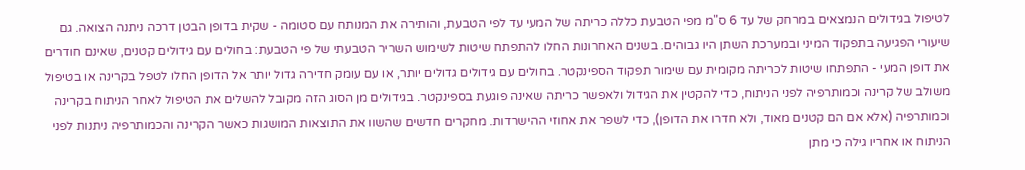לטיפול בגידולים הנמצאים במרחק של עד 6 ס"מ מפי הטבעת כללה כריתה של המעי עד לפי הטבעת, והותירה את המנותח עם סטומה - שקית בדופן הבטן דרכה ניתנה הצואה. גם שיעורי הפגיעה בתפקוד המיני ובמערכת השתן היו גבוהים. בשנים האחרונות החלו להתפתח שיטות לשימוש השריר הטבעתי של פי הטבעת: בחולים עם גידולים קטנים, שאינם חודרים את דופן המעי - התפתחו שיטות לכריתה מקומית עם שימור תפקוד הספינקטר. בחולים עם גידולים גדולים יותר, או עם עומק חדירה גדול יותר אל הדופן החלו לטפל בקרינה או בטיפול משולב של קרינה וכמותרפיה לפני הניתוח, כדי להקטין את הגידול ולאפשר כריתה שאינה פוגעת בספינקטר. בגידולים מן הסוג הזה מקובל להשלים את הטיפול לאחר הניתוח בקרינה וכמותרפיה (אלא אם הם קטנים מאוד, ולא חדרו את הדופן), כדי לשפר את אחוזי ההישרדות. מחקרים חדשים שהשוו את התוצאות המושגות כאשר הקרינה והכמותרפיה ניתנות לפני הניתוח או אחריו גילה כי מתן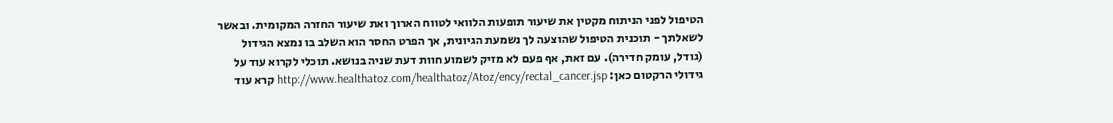הטיפול לפני הניתוח מקטין את שיעור תופעות הלוואי לטווח הארוך ואת שיעור החזרה המקומית. ובאשר לשאלתך - תוכנית הטיפול שהוצעה לך נשמעת הגיונית, אך הפרט החסר הוא השלב בו נמצא הגידול (גודל, עומק חדירה). עם זאת, אף פעם לא מזיק לשמוע חוות דעת שניה בנושא. תוכלי לקרוא עוד על גידולי הרקטום כאן: http://www.healthatoz.com/healthatoz/Atoz/ency/rectal_cancer.jsp קרא עוד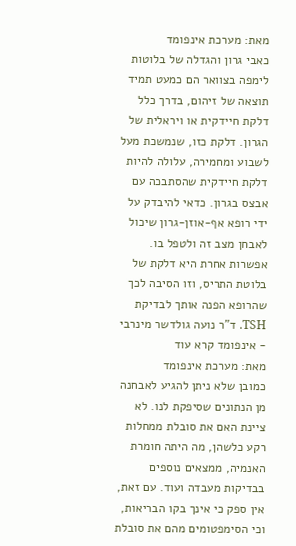מאת: מערכת אינפומד
כאבי גרון והגדלה של בלוטות לימפה בצוואר הם כמעט תמיד תוצאה של זיהום, בדרך כלל דלקת חיידקית או ויראלית של הגרון. דלקת כזו, שנמשכת מעל לשבוע ומחמירה, עלולה להיות דלקת חיידקית שהסתבכה עם אבצס בגרון. כדאי להיבדק על ידי רופא אף-אוזן-גרון שיכול לאבחן מצב זה ולטפל בו. אפשרות אחרת היא דלקת של בלוטת התריס, וזו הסיבה לכך שהרופא הפנה אותך לבדיקת TSH. ד"ר נועה גולדשר מינרבי - אינפומד קרא עוד
מאת: מערכת אינפומד
כמובן שלא ניתן להגיע לאבחנה מן הנתונים שסיפקת לנו. לא ציינת האם את סובלת ממחלות רקע כלשהן, מה היתה חומרת האנמיה, ממצאים נוספים בבדיקות מעבדה ועוד. עם זאת, אין ספק כי אינך בקו הבריאות, וכי הסימפטומים מהם את סובלת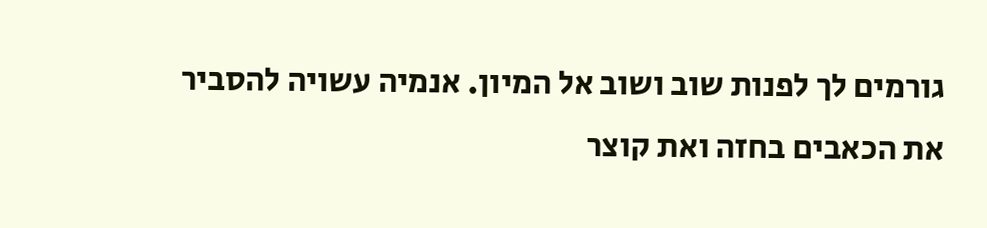גורמים לך לפנות שוב ושוב אל המיון. אנמיה עשויה להסביר את הכאבים בחזה ואת קוצר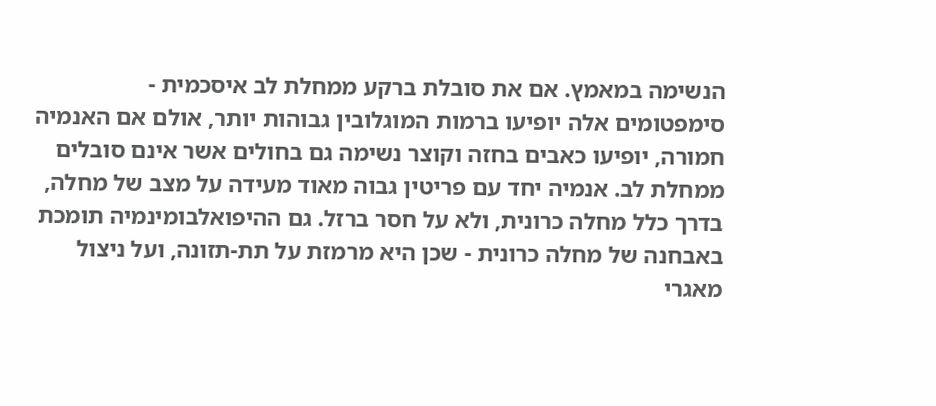הנשימה במאמץ. אם את סובלת ברקע ממחלת לב איסכמית - סימפטומים אלה יופיעו ברמות המוגלובין גבוהות יותר, אולם אם האנמיה חמורה, יופיעו כאבים בחזה וקוצר נשימה גם בחולים אשר אינם סובלים ממחלת לב. אנמיה יחד עם פריטין גבוה מאוד מעידה על מצב של מחלה, בדרך כלל מחלה כרונית, ולא על חסר ברזל. גם ההיפואלבומינמיה תומכת באבחנה של מחלה כרונית - שכן היא מרמזת על תת-תזונה, ועל ניצול מאגרי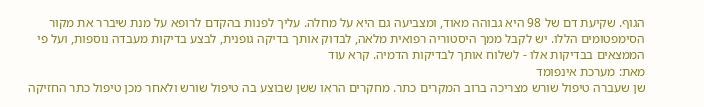הגוף. שקיעת דם של 98 היא גבוהה מאוד, ומצביעה גם היא על מחלה. עליך לפנות בהקדם לרופא על מנת שיברר את מקור הסימפטומים הללו. יש לקבל ממך היסטוריה רפואית מלאה, לבדוק אותך בדיקה גופנית, לבצע בדיקות מעבדה נוספות, ועל פי הממצאים בבדיקות אלו - לשלוח אותך לבדיקות הדמיה. קרא עוד
מאת: מערכת אינפומד
שן שעברה טיפול שורש מצריכה ברוב המקרים כתר. מחקרים הראו ששן שבוצע בה טיפול שורש ולאחר מכן טיפול כתר החזיקה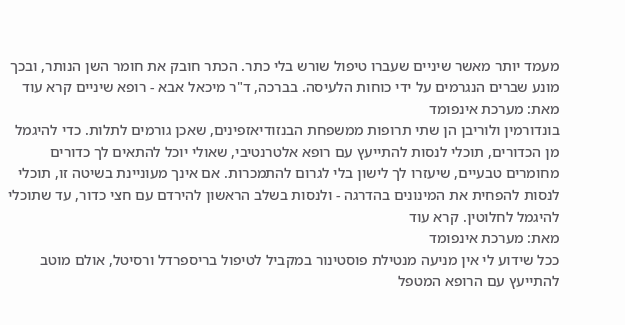מעמד יותר מאשר שיניים שעברו טיפול שורש בלי כתר. הכתר חובק את חומר השן הנותר, ובכך מונע שברים הנגרמים על ידי כוחות הלעיסה. בברכה, ד"ר מיכאל אבא - רופא שיניים קרא עוד
מאת: מערכת אינפומד
בונדורמין ולוריבן הן שתי תרופות ממשפחת הבנזודיאזפינים, שאכן גורמים לתלות. כדי להיגמל מן הכדורים, תוכלי לנסות להתייעץ עם רופא אלטרנטיבי, שאולי יוכל להתאים לך כדורים מחומרים טבעיים, שיעזרו לך לישון בלי לגרום להתמכרות. אם אינך מעוניינת בשיטה זו, תוכלי לנסות להפחית את המינונים בהדרגה - ולנסות בשלב הראשון להירדם עם חצי כדור, עד שתוכלי להיגמל לחלוטין. קרא עוד
מאת: מערכת אינפומד
ככל שידוע לי אין מניעה מנטילת פוסטינור במקביל לטיפול בריספרדל ורסיטל, אולם מוטב להתייעץ עם הרופא המטפל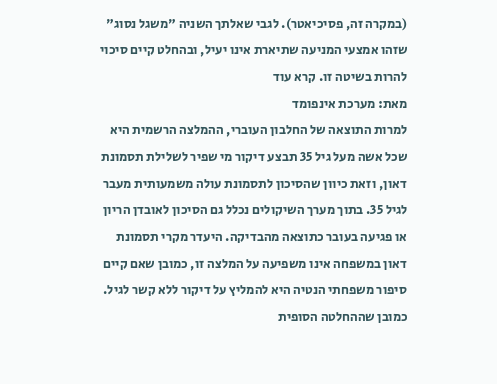(במקרה זה, פסיכיאטר). לגבי שאלתך השניה "משגל נסוג" שזהו אמצעי המניעה שתיארת אינו יעיל, ובהחלט קיים סיכוי להרות בשיטה זו. קרא עוד
מאת: מערכת אינפומד
למרות התוצאה של החלבון העוברי, ההמלצה הרשמית היא שכל אשה מעל גיל 35 תבצע דיקור מי שפיר לשלילת תסמונת דאון, וזאת כיוון שהסיכון לתסמונת עולה משמעותית מעבר לגיל 35. בתוך מערך השיקולים נכלל גם הסיכון לאובדן הריון או פגיעה בעובר כתוצאה מהבדיקה. היעדר מקרי תסמונת דאון במשפחה אינו משפיעה על המלצה זו, כמובן שאם קיים סיפור משפחתי הנטיה היא להמליץ על דיקור ללא קשר לגיל. כמובן שההחלטה הסופית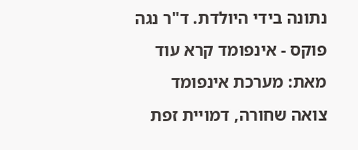נתונה בידי היולדת. ד"ר נגה פוקס - אינפומד קרא עוד
מאת: מערכת אינפומד
צואה שחורה, דמויית זפת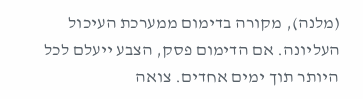(מלנה), מקורה בדימום ממערכת העיכול העליונה. אם הדימום פסק, הצבע ייעלם לכל היותר תוך ימים אחדים. צואה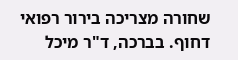שחורה מצריכה בירור רפואי דחוף. בברכה, ד"ר מיכל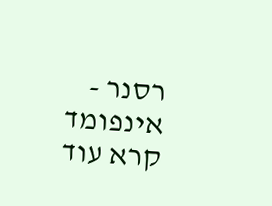רסנר - אינפומד קרא עוד